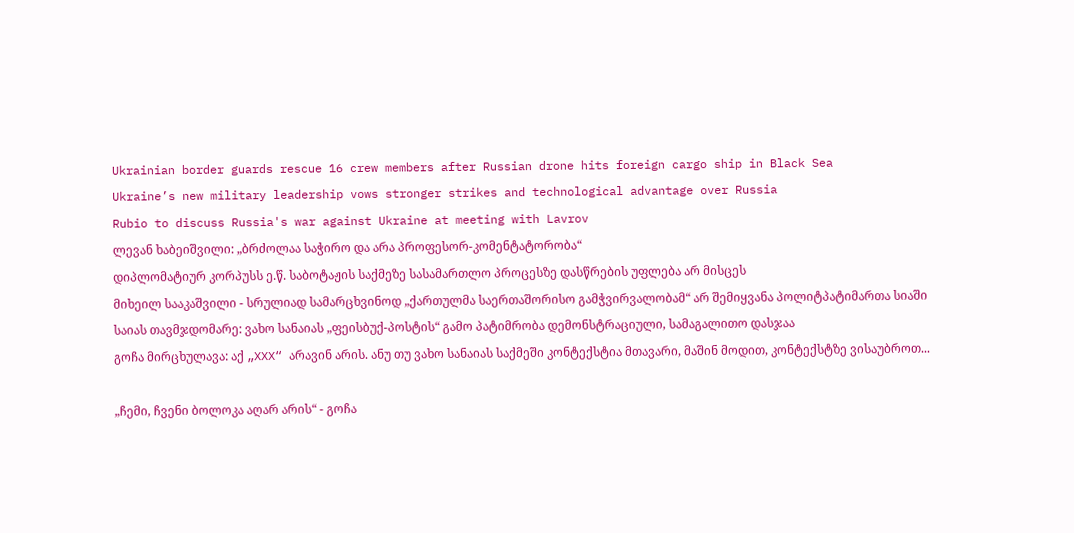Ukrainian border guards rescue 16 crew members after Russian drone hits foreign cargo ship in Black Sea
Ukraine’s new military leadership vows stronger strikes and technological advantage over Russia
Rubio to discuss Russia's war against Ukraine at meeting with Lavrov
ლევან ხაბეიშვილი: „ბრძოლაა საჭირო და არა პროფესორ-კომენტატორობა“
დიპლომატიურ კორპუსს ე.წ. საბოტაჟის საქმეზე სასამართლო პროცესზე დასწრების უფლება არ მისცეს
მიხეილ სააკაშვილი - სრულიად სამარცხვინოდ „ქართულმა საერთაშორისო გამჭვირვალობამ“ არ შემიყვანა პოლიტპატიმართა სიაში
საიას თავმჯდომარე: ვახო სანაიას „ფეისბუქ-პოსტის“ გამო პატიმრობა დემონსტრაციული, სამაგალითო დასჯაა
გოჩა მირცხულავა: აქ „XXX“ არავინ არის. ანუ თუ ვახო სანაიას საქმეში კონტექსტია მთავარი, მაშინ მოდით, კონტექსტზე ვისაუბროთ...

„ჩემი, ჩვენი ბოლოკა აღარ არის“ - გოჩა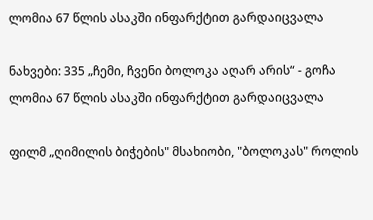ლომია 67 წლის ასაკში ინფარქტით გარდაიცვალა

ნახვები: 335 „ჩემი, ჩვენი ბოლოკა აღარ არის“ - გოჩა ლომია 67 წლის ასაკში ინფარქტით გარდაიცვალა

ფილმ „ღიმილის ბიჭების" მსახიობი, "ბოლოკას" როლის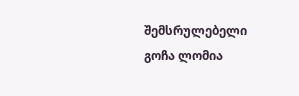შემსრულებელი გოჩა ლომია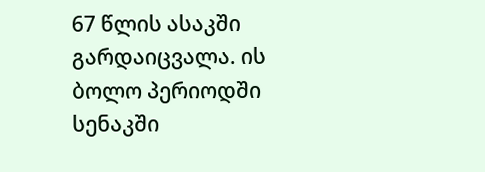67 წლის ასაკში გარდაიცვალა. ის ბოლო პერიოდში სენაკში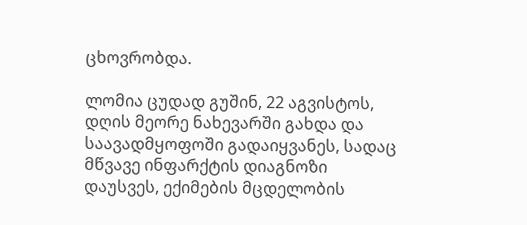ცხოვრობდა.

ლომია ცუდად გუშინ, 22 აგვისტოს, დღის მეორე ნახევარში გახდა და საავადმყოფოში გადაიყვანეს, სადაც მწვავე ინფარქტის დიაგნოზი დაუსვეს, ექიმების მცდელობის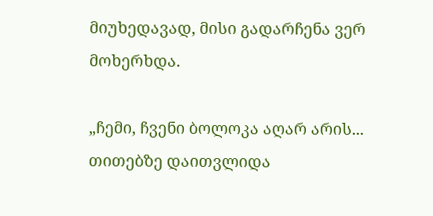მიუხედავად, მისი გადარჩენა ვერ მოხერხდა.

„ჩემი, ჩვენი ბოლოკა აღარ არის... თითებზე დაითვლიდა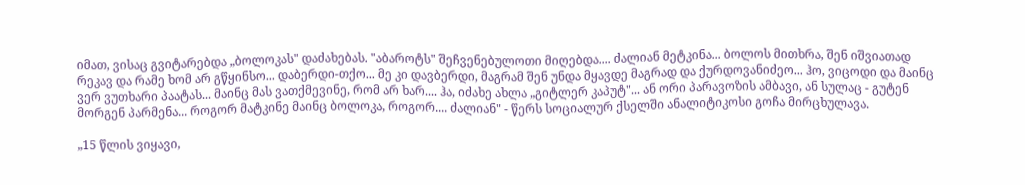იმათ, ვისაც გვიტარებდა „ბოლოკას" დაძახებას. "აბაროტს" შეჩვენებულოთი მიღებდა.... ძალიან მეტკინა... ბოლოს მითხრა, შენ იშვიათად რეკავ და რამე ხომ არ გწყინსო... დაბერდი-თქო... მე კი დავბერდი, მაგრამ შენ უნდა მყავდე მაგრად და ქურდოვანიძეო... ჰო, ვიცოდი და მაინც ვერ ვუთხარი პაატას... მაინც მას ვათქმევინე, რომ არ ხარ.... ჰა, იძახე ახლა „გიტლერ კაპუტ"... ან ორი პარავოზის ამბავი, ან სულაც - გუტენ მორგენ პარმენა... როგორ მატკინე მაინც ბოლოკა, როგორ.... ძალიან" - წერს სოციალურ ქსელში ანალიტიკოსი გოჩა მირცხულავა.

„15 წლის ვიყავი,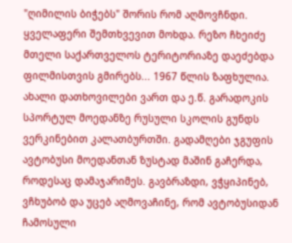"ღიმილის ბიჭებს" შორის რომ აღმოვჩნდი. ყველაფერი შემთხვევით მოხდა. რეზო ჩხეიძე მთელი საქართველოს ტერიტორიაზე დაეძებდა ფილმისთვის გმირებს... 1967 წლის ზაფხულია. ახალი დათხოვილები ვართ და ე.წ. გარადოკის სპორტულ მოედანზე რუსული სკოლის გუნდს ვერკინებით კალათბურთში. გადამღები ჯგუფის ავტობუსი მოედანთან ზუსტად მაშინ გაჩერდა, როდესაც დამაჯარიმეს. გავბრაზდი, ვჭყიპინებ, ვჩხუბობ და უცებ აღმოვაჩინე, რომ ავტობუსიდან ჩამოსული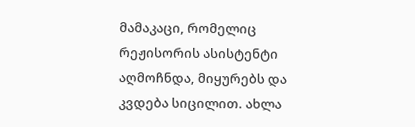მამაკაცი, რომელიც რეჟისორის ასისტენტი აღმოჩნდა, მიყურებს და კვდება სიცილით. ახლა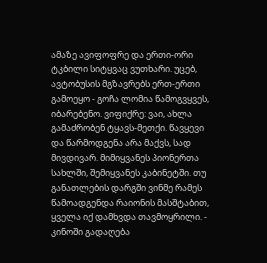ამაზე ავიფოფრე და ერთი-ორი ტკბილი სიტყვაც ვუთხარი. უცებ, ავტობუსის მგზავრებს ერთ-ერთი გამოეყო - გოჩა ლომია წამოგვყვეს, იბარებენო. ვიფიქრე: ვაი, ახლა გამაძრობენ ტყავს-მეთქი. წავყევი და წარმოდგენა არა მაქვს, სად მივდივარ. მიმიყვანეს პიონერთა სახლში, შემიყვანეს კაბინეტში. თუ განათლების დარგში ვინმე რამეს წამოადგენდა რაიონის მასშტაბით, ყველა იქ დამხვდა თავმოყრილი. - კინოში გადაღება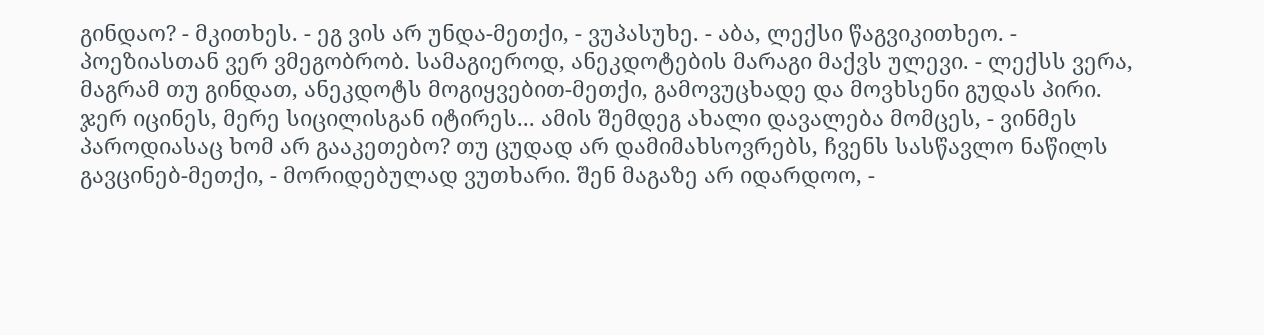გინდაო? - მკითხეს. - ეგ ვის არ უნდა-მეთქი, - ვუპასუხე. - აბა, ლექსი წაგვიკითხეო. - პოეზიასთან ვერ ვმეგობრობ. სამაგიეროდ, ანეკდოტების მარაგი მაქვს ულევი. - ლექსს ვერა, მაგრამ თუ გინდათ, ანეკდოტს მოგიყვებით-მეთქი, გამოვუცხადე და მოვხსენი გუდას პირი. ჯერ იცინეს, მერე სიცილისგან იტირეს... ამის შემდეგ ახალი დავალება მომცეს, - ვინმეს პაროდიასაც ხომ არ გააკეთებო? თუ ცუდად არ დამიმახსოვრებს, ჩვენს სასწავლო ნაწილს გავცინებ-მეთქი, - მორიდებულად ვუთხარი. შენ მაგაზე არ იდარდოო, -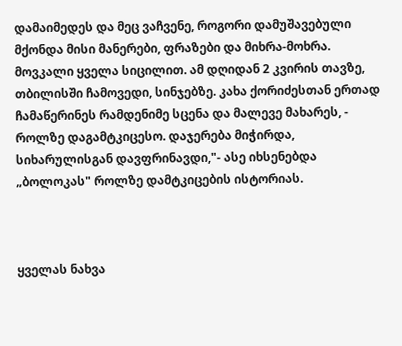დამაიმედეს და მეც ვაჩვენე, როგორი დამუშავებული მქონდა მისი მანერები, ფრაზები და მიხრა-მოხრა. მოვკალი ყველა სიცილით. ამ დღიდან 2 კვირის თავზე, თბილისში ჩამოვედი, სინჯებზე. კახა ქორიძესთან ერთად ჩამაწერინეს რამდენიმე სცენა და მალევე მახარეს, - როლზე დაგამტკიცესო. დაჯერება მიჭირდა, სიხარულისგან დავფრინავდი,"- ასე იხსენებდა „ბოლოკას" როლზე დამტკიცების ისტორიას.



ყველას ნახვა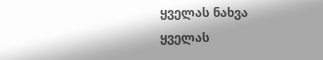ყველას ნახვა
ყველას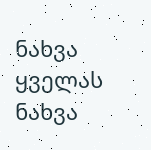ნახვა
ყველას ნახვა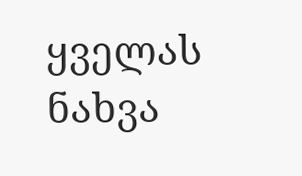ყველას ნახვა